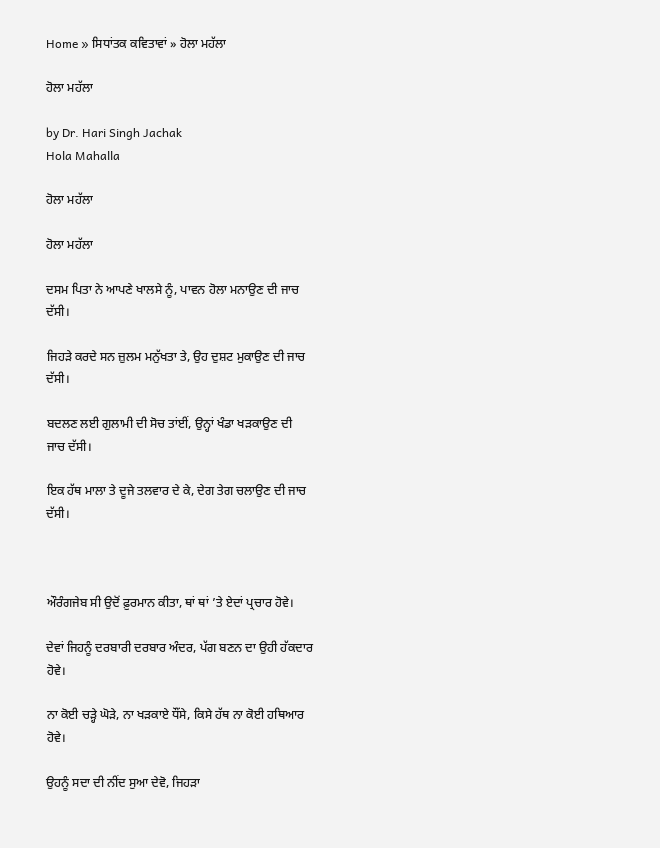Home » ਸਿਧਾਂਤਕ ਕਵਿਤਾਵਾਂ » ਹੋਲਾ ਮਹੱਲਾ

ਹੋਲਾ ਮਹੱਲਾ

by Dr. Hari Singh Jachak
Hola Mahalla

ਹੋਲਾ ਮਹੱਲਾ

ਹੋਲਾ ਮਹੱਲਾ

ਦਸਮ ਪਿਤਾ ਨੇ ਆਪਣੇ ਖਾਲਸੇ ਨੂੰ, ਪਾਵਨ ਹੋਲਾ ਮਨਾਉਣ ਦੀ ਜਾਚ ਦੱਸੀ।

ਜਿਹੜੇ ਕਰਦੇ ਸਨ ਜ਼ੁਲਮ ਮਨੁੱਖਤਾ ਤੇ, ਉਹ ਦੁਸ਼ਟ ਮੁਕਾਉਣ ਦੀ ਜਾਚ ਦੱਸੀ।

ਬਦਲਣ ਲਈ ਗੁਲਾਮੀ ਦੀ ਸੋਚ ਤਾਂਈਂ, ਉਨ੍ਹਾਂ ਖੰਡਾ ਖੜਕਾਉਣ ਦੀ ਜਾਚ ਦੱਸੀ।

ਇਕ ਹੱਥ ਮਾਲਾ ਤੇ ਦੂਜੇ ਤਲਵਾਰ ਦੇ ਕੇ, ਦੇਗ ਤੇਗ ਚਲਾਉਣ ਦੀ ਜਾਚ ਦੱਸੀ।



ਔਰੰਗਜੇਬ ਸੀ ਉਦੋਂ ਫ਼ੁਰਮਾਨ ਕੀਤਾ, ਥਾਂ ਥਾਂ ’ਤੇ ਏਦਾਂ ਪ੍ਰਚਾਰ ਹੋਵੇ।

ਦੇਵਾਂ ਜਿਹਨੂੰ ਦਰਬਾਰੀ ਦਰਬਾਰ ਅੰਦਰ, ਪੱਗ ਬਣਨ ਦਾ ਉਹੀ ਹੱਕਦਾਰ ਹੋਵੇ।

ਨਾ ਕੋਈ ਚੜ੍ਹੇ ਘੋੜੇ, ਨਾ ਖੜਕਾਏ ਧੌਂਸੇ, ਕਿਸੇ ਹੱਥ ਨਾ ਕੋਈ ਹਥਿਆਰ ਹੋਵੇ।

ਉਹਨੂੰ ਸਦਾ ਦੀ ਨੀਂਦ ਸੁਆ ਦੇਵੋ, ਜਿਹੜਾ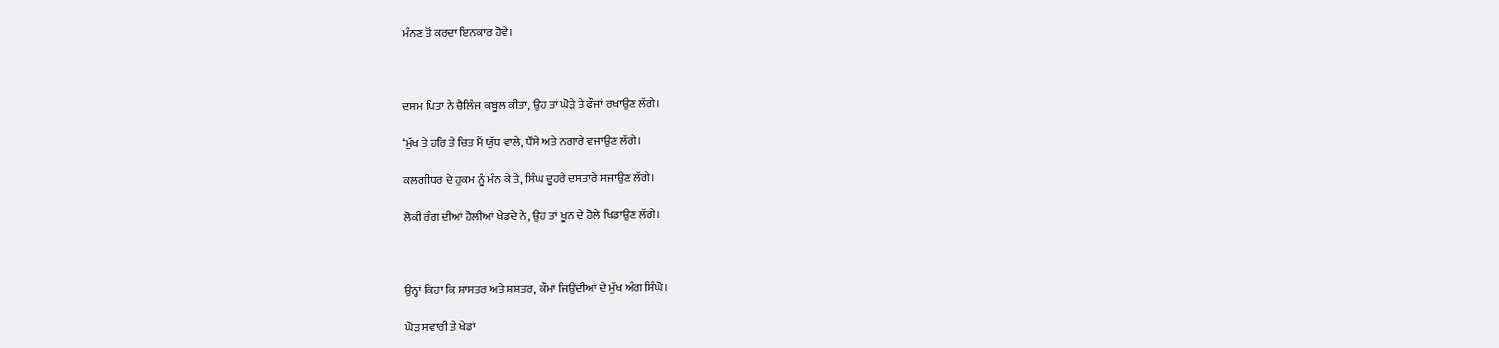ਮੰਨਣ ਤੋਂ ਕਰਦਾ ਇਨਕਾਰ ਹੋਵੇ।



ਦਸਮ ਪਿਤਾ ਨੇ ਚੈਲਿੰਜ ਕਬੂਲ ਕੀਤਾ, ਉਹ ਤਾਂ ਘੋੜੇ ਤੇ ਫੌਜਾਂ ਰਖਾਉਣ ਲੱਗੇ।

‘ਮੁੱਖ ਤੇ ਹਰਿ ਤੇ ਚਿਤ ਮੈਂ ਯੁੱਧ ਵਾਲੇ, ਧੌਂਸੇ ਅਤੇ ਨਗਾਰੇ ਵਜਾਉਣ ਲੱਗੇ।

ਕਲਗੀਧਰ ਦੇ ਹੁਕਮ ਨੂੰ ਮੰਨ ਕੇ ਤੇ, ਸਿੰਘ ਦੂਹਰੇ ਦਸਤਾਰੇ ਸਜਾਉਣ ਲੱਗੇ।

ਲੋਕੀ ਰੰਗ ਦੀਆਂ ਹੋਲੀਆਂ ਖੇਡਦੇ ਨੇ, ਉਹ ਤਾਂ ਖੂਨ ਦੇ ਹੋਲੇ ਖਿਡਾਉਣ ਲੱਗੇ।



ਉਨ੍ਹਾਂ ਕਿਹਾ ਕਿ ਸ਼ਾਸਤਰ ਅਤੇ ਸ਼ਸ਼ਤਰ, ਕੌਮਾਂ ਜਿਉਂਦੀਆਂ ਦੇ ਮੁੱਖ ਅੰਗ ਸਿੰਘੋ।

ਘੋੜ ਸਵਾਰੀ ਤੇ ਖੇਡਾਂ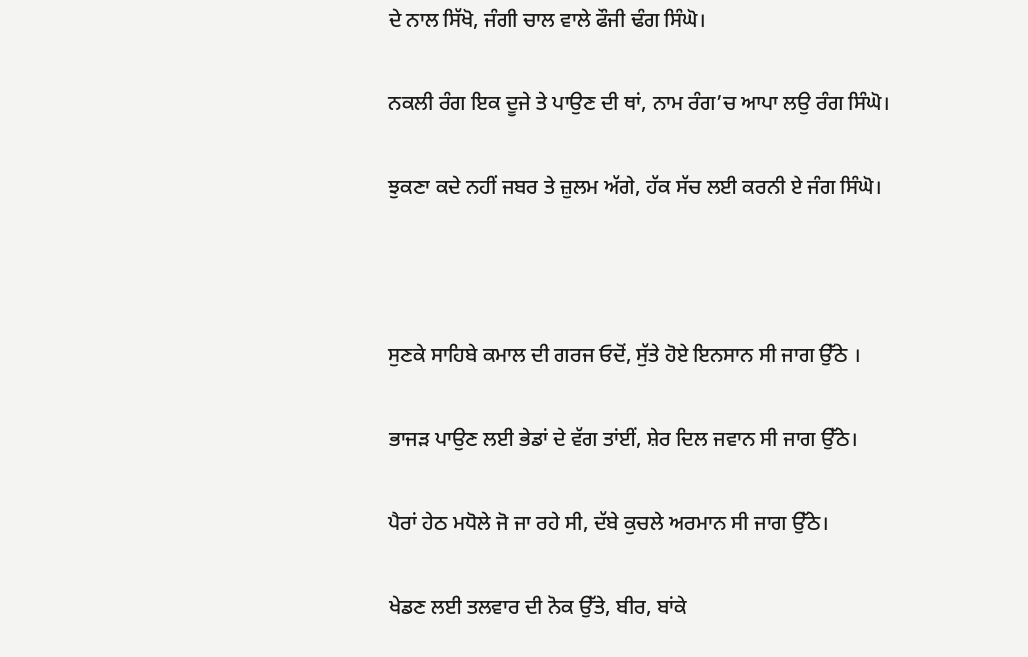ਦੇ ਨਾਲ ਸਿੱਖੋ, ਜੰਗੀ ਚਾਲ ਵਾਲੇ ਫੌਜੀ ਢੰਗ ਸਿੰਘੋ।

ਨਕਲੀ ਰੰਗ ਇਕ ਦੂਜੇ ਤੇ ਪਾਉਣ ਦੀ ਥਾਂ, ਨਾਮ ਰੰਗ’ਚ ਆਪਾ ਲਉ ਰੰਗ ਸਿੰਘੋ।

ਝੁਕਣਾ ਕਦੇ ਨਹੀਂ ਜਬਰ ਤੇ ਜ਼ੁਲਮ ਅੱਗੇ, ਹੱਕ ਸੱਚ ਲਈ ਕਰਨੀ ਏ ਜੰਗ ਸਿੰਘੋ।



ਸੁਣਕੇ ਸਾਹਿਬੇ ਕਮਾਲ ਦੀ ਗਰਜ ਓਦੋਂ, ਸੁੱਤੇ ਹੋਏ ਇਨਸਾਨ ਸੀ ਜਾਗ ਉੱਠੇ ।

ਭਾਜੜ ਪਾਉਣ ਲਈ ਭੇਡਾਂ ਦੇ ਵੱਗ ਤਾਂਈਂ, ਸ਼ੇਰ ਦਿਲ ਜਵਾਨ ਸੀ ਜਾਗ ਉੱਠੇ।

ਪੈਰਾਂ ਹੇਠ ਮਧੋਲੇ ਜੋ ਜਾ ਰਹੇ ਸੀ, ਦੱਬੇ ਕੁਚਲੇ ਅਰਮਾਨ ਸੀ ਜਾਗ ਉੱਠੇ।

ਖੇਡਣ ਲਈ ਤਲਵਾਰ ਦੀ ਨੋਕ ਉੱਤੇ, ਬੀਰ, ਬਾਂਕੇ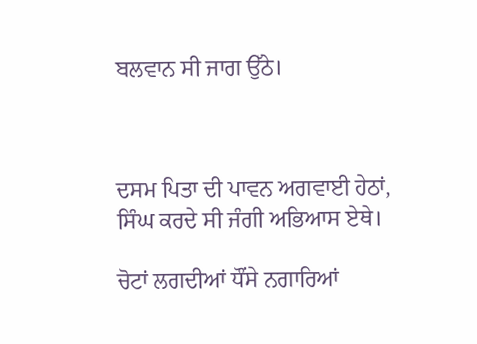ਬਲਵਾਨ ਸੀ ਜਾਗ ਉੱਠੇ।



ਦਸਮ ਪਿਤਾ ਦੀ ਪਾਵਨ ਅਗਵਾਈ ਹੇਠਾਂ, ਸਿੰਘ ਕਰਦੇ ਸੀ ਜੰਗੀ ਅਭਿਆਸ ਏਥੇ।

ਚੋਟਾਂ ਲਗਦੀਆਂ ਧੌਂਸੇ ਨਗਾਰਿਆਂ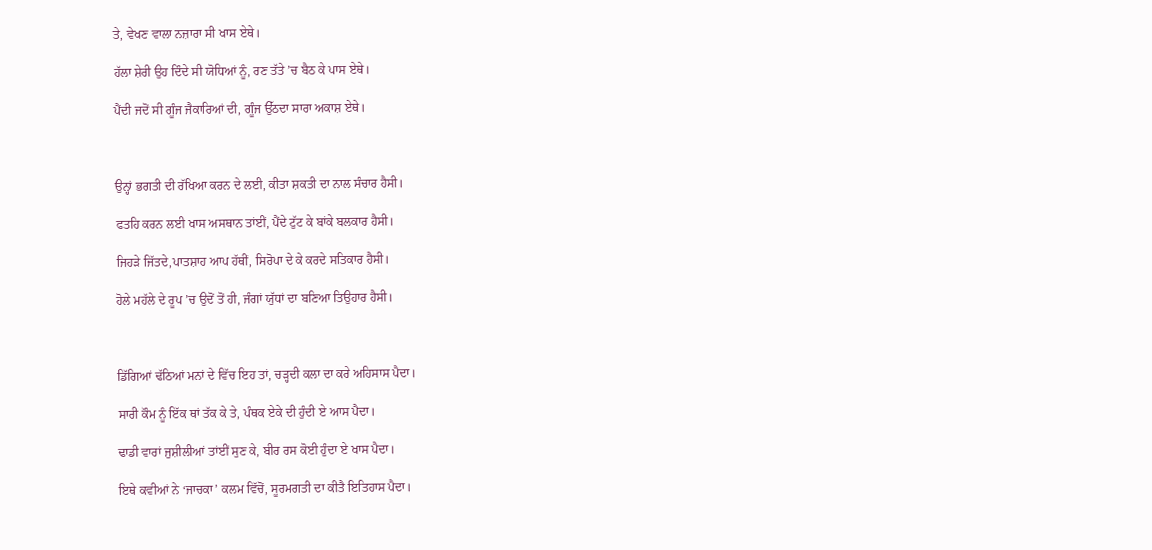ਤੇ, ਵੇਖਣ ਵਾਲਾ ਨਜ਼ਾਰਾ ਸੀ ਖਾਸ ਏਥੇ।

ਹੱਲਾ ਸ਼ੇਰੀ ਉਹ ਦਿੰਦੇ ਸੀ ਯੋਧਿਆਂ ਨੂੰ, ਰਣ ਤੱਤੇ ’ਚ ਬੈਠ ਕੇ ਪਾਸ ਏਥੇ।

ਪੈਂਦੀ ਜਦੋਂ ਸੀ ਗੂੰਜ ਜੈਕਾਰਿਆਂ ਦੀ, ਗੂੰਜ ਉੱਠਦਾ ਸਾਰਾ ਅਕਾਸ਼ ਏਥੇ।



ਉਨ੍ਹਾਂ ਭਗਤੀ ਦੀ ਰੱਖਿਆ ਕਰਨ ਦੇ ਲਈ, ਕੀਤਾ ਸ਼ਕਤੀ ਦਾ ਨਾਲ ਸੰਚਾਰ ਹੈਸੀ।

ਫਤਹਿ ਕਰਨ ਲਈ ਖਾਸ ਅਸਥਾਨ ਤਾਂਈਂ, ਪੈਂਦੇ ਟੁੱਟ ਕੇ ਬਾਂਕੇ ਬਲਕਾਰ ਹੈਸੀ।

ਜਿਹੜੇ ਜਿੱਤਦੇ,ਪਾਤਸ਼ਾਹ ਆਪ ਹੱਥੀਂ, ਸਿਰੋਪਾ ਦੇ ਕੇ ਕਰਦੇ ਸਤਿਕਾਰ ਹੈਸੀ।

ਹੋਲੇ ਮਹੱਲੇ ਦੇ ਰੂਪ ’ਚ ਉਦੋਂ ਤੋਂ ਹੀ, ਜੰਗਾਂ ਯੁੱਧਾਂ ਦਾ ਬਣਿਆ ਤਿਉਹਾਰ ਹੈਸੀ।



ਡਿੱਗਿਆਂ ਢੱਠਿਆਂ ਮਨਾਂ ਦੇ ਵਿੱਚ ਇਹ ਤਾਂ, ਚੜ੍ਹਦੀ ਕਲਾ ਦਾ ਕਰੇ ਅਹਿਸਾਸ ਪੈਦਾ।

ਸਾਰੀ ਕੌਮ ਨੂੰ ਇੱਕ ਥਾਂ ਤੱਕ ਕੇ ਤੇ, ਪੰਥਕ ਏਕੇ ਦੀ ਹੁੰਦੀ ਏ ਆਸ ਪੈਦਾ।

ਢਾਡੀ ਵਾਰਾਂ ਜੁਸ਼ੀਲੀਆਂ ਤਾਂਈਂ ਸੁਣ ਕੇ, ਬੀਰ ਰਸ ਕੋਈ ਹੁੰਦਾ ਏ ਖਾਸ ਪੈਦਾ।

ਇਥੇ ਕਵੀਆਂ ਨੇ ‘ਜਾਚਕਾ’ ਕਲਮ ਵਿੱਚੋਂ, ਸੂਰਮਗਤੀ ਦਾ ਕੀਤੈ ਇਤਿਹਾਸ ਪੈਦਾ।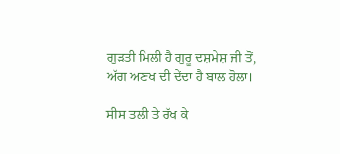ਗੁੜਤੀ ਮਿਲੀ ਹੈ ਗੁਰੂ ਦਸ਼ਮੇਸ਼ ਜੀ ਤੋਂ, ਅੱਗ ਅਣਖ ਦੀ ਦੇਂਦਾ ਹੈ ਬਾਲ ਹੋਲਾ।

ਸੀਸ ਤਲੀ ਤੇ ਰੱਖ ਕੇ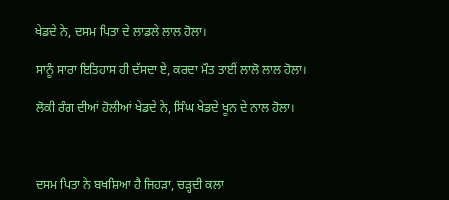ਖੇਡਦੇ ਨੇ, ਦਸਮ ਪਿਤਾ ਦੇ ਲਾਡਲੇ ਲਾਲ ਹੋਲਾ।

ਸਾਨੂੰ ਸਾਰਾ ਇਤਿਹਾਸ ਹੀ ਦੱਸਦਾ ਏ, ਕਰਦਾ ਮੌਤ ਤਾਈਂ ਲਾਲੋ ਲਾਲ ਹੋਲਾ।

ਲੋਕੀ ਰੰਗ ਦੀਆਂ ਹੋਲੀਆਂ ਖੇਡਦੇ ਨੇ, ਸਿੰਘ ਖੇਡਦੇ ਖੂਨ ਦੇ ਨਾਲ ਹੋਲਾ।



ਦਸਮ ਪਿਤਾ ਨੇ ਬਖਸ਼ਿਆ ਹੈ ਜਿਹੜਾ, ਚੜ੍ਹਦੀ ਕਲਾ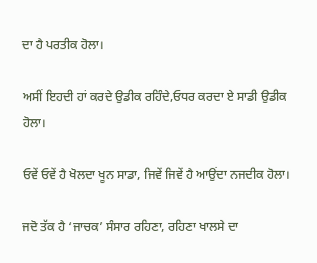ਦਾ ਹੈ ਪਰਤੀਕ ਹੋਲਾ।

ਅਸੀਂ ਇਹਦੀ ਹਾਂ ਕਰਦੇ ਉਡੀਕ ਰਹਿੰਦੇ,ਓਧਰ ਕਰਦਾ ਏ ਸਾਡੀ ਉਡੀਕ ਹੋਲਾ।

ਓਵੇਂ ਓਵੇਂ ਹੈ ਖੋਲਦਾ ਖੂਨ ਸਾਡਾ, ਜਿਵੇਂ ਜਿਵੇਂ ਹੈ ਆਉਂਦਾ ਨਜਦੀਕ ਹੋਲਾ।

ਜਦੋ ਤੱਕ ਹੈ ‘ਜਾਚਕ’ ਸੰਸਾਰ ਰਹਿਣਾ, ਰਹਿਣਾ ਖਾਲਸੇ ਦਾ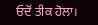ਓਦੋਂ ਤੀਕ ਹੋਲਾ।